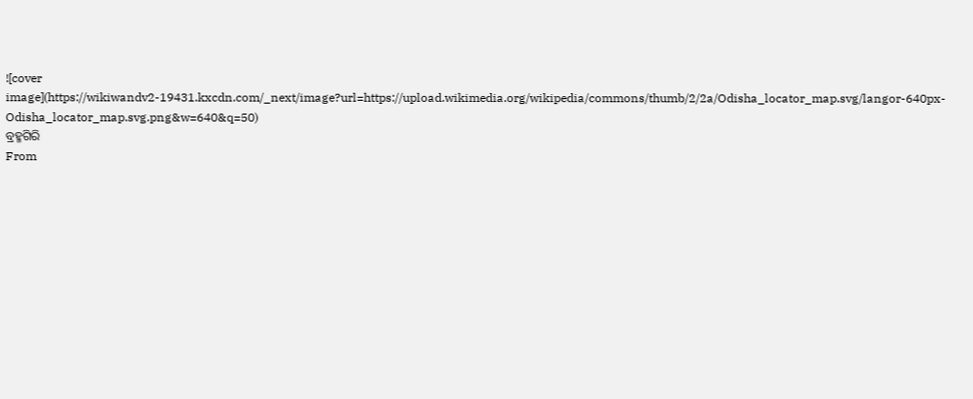![cover image](https://wikiwandv2-19431.kxcdn.com/_next/image?url=https://upload.wikimedia.org/wikipedia/commons/thumb/2/2a/Odisha_locator_map.svg/langor-640px-Odisha_locator_map.svg.png&w=640&q=50)
ବ୍ରହ୍ମଗିରି
From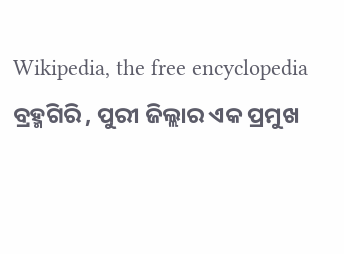Wikipedia, the free encyclopedia
ବ୍ରହ୍ମଗିରି , ପୁରୀ ଜିଲ୍ଲାର ଏକ ପ୍ରମୁଖ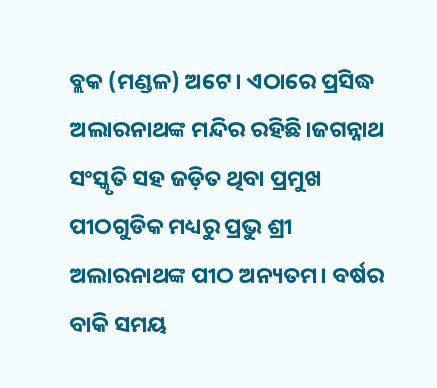ବ୍ଲକ (ମଣ୍ଡଳ) ଅଟେ। ଏଠାରେ ପ୍ରସିଦ୍ଧ ଅଲାରନାଥଙ୍କ ମନ୍ଦିର ରହିଛି।ଜଗନ୍ନାଥ ସଂସ୍କୃତି ସହ ଜଡ଼ିତ ଥିବା ପ୍ରମୁଖ ପୀଠଗୁଡିକ ମଧ୍ୟରୁ ପ୍ରଭୁ ଶ୍ରୀ ଅଲାରନାଥଙ୍କ ପୀଠ ଅନ୍ୟତମ। ବର୍ଷର ବାକି ସମୟ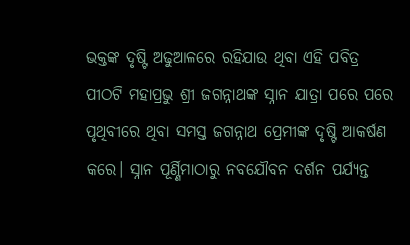ଭକ୍ତଙ୍କ ଦୃଷ୍ଟି ଅଢୁଆଳରେ ରହିଯାଉ ଥିବା ଏହି ପବିତ୍ର ପୀଠଟି ମହାପ୍ରଭୁ ଶ୍ରୀ ଜଗନ୍ନାଥଙ୍କ ସ୍ନାନ ଯାତ୍ରା ପରେ ପରେ ପୃଥିବୀରେ ଥିବା ସମସ୍ତ ଜଗନ୍ନାଥ ପ୍ରେମୀଙ୍କ ଦୃଷ୍ଟି ଆକର୍ଷଣ କରେ। ସ୍ନାନ ପୂର୍ଣ୍ଣିମାଠାରୁ ନବଯୌବନ ଦର୍ଶନ ପର୍ଯ୍ୟନ୍ତ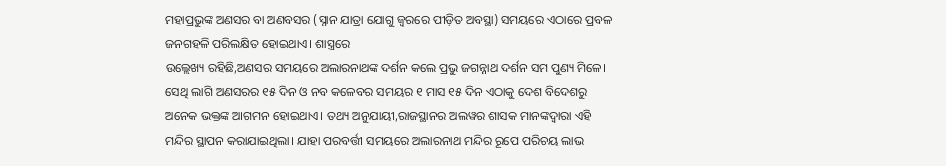ମହାପ୍ରଭୁଙ୍କ ଅଣସର ବା ଅଣବସର (ସ୍ନାନ ଯାତ୍ରା ଯୋଗୁ ଜ୍ୱରରେ ପୀଡ଼ିତ ଅବସ୍ଥା) ସମୟରେ ଏଠାରେ ପ୍ରବଳ ଜନଗହଳି ପରିଲକ୍ଷିତ ହୋଇଥାଏ। ଶାସ୍ତ୍ରରେ
ଉଲ୍ଲେଖ୍ୟ ରହିଛି,ଅଣସର ସମୟରେ ଅଲାରନାଥଙ୍କ ଦର୍ଶନ କଲେ ପ୍ରଭୁ ଜଗନ୍ନାଥ ଦର୍ଶନ ସମ ପୁଣ୍ୟ ମିଳେ। ସେଥି ଲାଗି ଅଣସରର ୧୫ ଦିନ ଓ ନବ କଳେବର ସମୟର ୧ ମାସ ୧୫ ଦିନ ଏଠାକୁ ଦେଶ ବିଦେଶରୁ ଅନେକ ଭକ୍ତଙ୍କ ଆଗମନ ହୋଇଥାଏ। ତଥ୍ୟ ଅନୁଯାୟୀ,ରାଜସ୍ଥାନର ଅଲୱର ଶାସକ ମାନଙ୍କଦ୍ୱାରା ଏହି ମନ୍ଦିର ସ୍ଥାପନ କରାଯାଇଥିଲା। ଯାହା ପରବର୍ତ୍ତୀ ସମୟରେ ଅଲାରନାଥ ମନ୍ଦିର ରୂପେ ପରିଚୟ ଲାଭ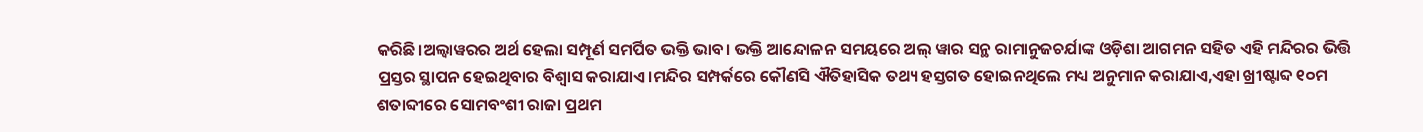କରିଛି।ଅଲ୍ୱାୱରର ଅର୍ଥ ହେଲା ସମ୍ପୂର୍ଣ ସମର୍ପିତ ଭକ୍ତି ଭାବ। ଭକ୍ତି ଆନ୍ଦୋଳନ ସମୟରେ ଅଲ୍ ୱାର ସନ୍ଥ ରାମାନୁଜଚର୍ଯାଙ୍କ ଓଡ଼ିଶା ଆଗମନ ସହିତ ଏହି ମନ୍ଦିରର ଭିତ୍ତି ପ୍ରସ୍ତର ସ୍ଥାପନ ହେଇଥିବାର ବିଶ୍ୱାସ କରାଯାଏ।ମନ୍ଦିର ସମ୍ପର୍କରେ କୌଣସି ଐତିହାସିକ ତଥ୍ୟ ହସ୍ତଗତ ହୋଇନଥିଲେ ମଧ୍ୟ ଅନୁମାନ କରାଯାଏ,ଏହା ଖ୍ରୀଷ୍ଟାବ୍ଦ ୧୦ମ ଶତାବ୍ଦୀରେ ସୋମବଂଶୀ ରାଜା ପ୍ରଥମ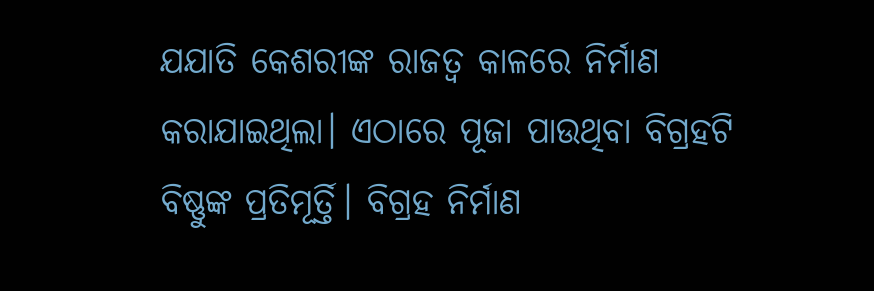ଯଯାତି କେଶରୀଙ୍କ ରାଜତ୍ୱ କାଳରେ ନିର୍ମାଣ କରାଯାଇଥିଲା। ଏଠାରେ ପୂଜା ପାଉଥିବା ବିଗ୍ରହଟି ବିଷ୍ଣୁଙ୍କ ପ୍ରତିମୂର୍ତ୍ତି। ବିଗ୍ରହ ନିର୍ମାଣ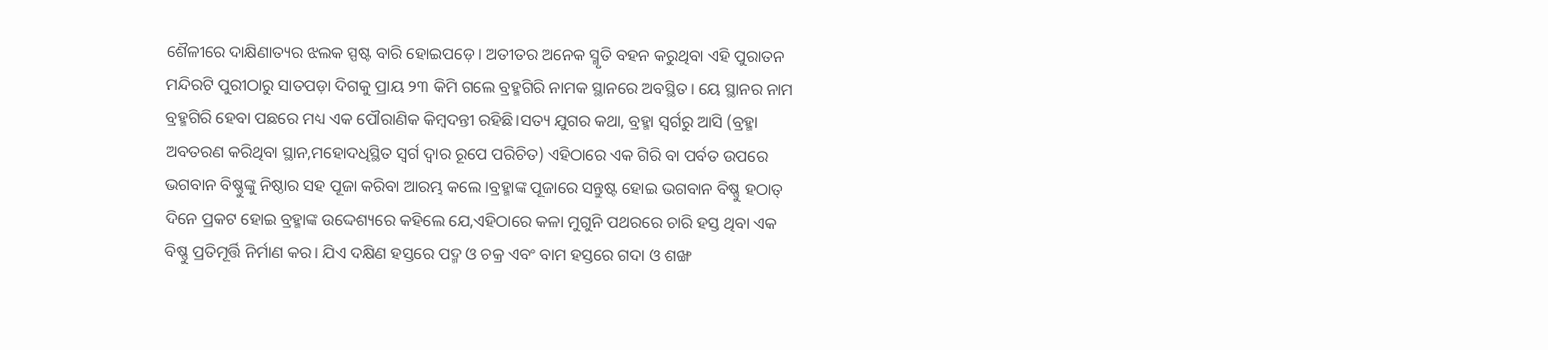ଶୈଳୀରେ ଦାକ୍ଷିଣାତ୍ୟର ଝଲକ ସ୍ପଷ୍ଟ ବାରି ହୋଇପଡ଼େ। ଅତୀତର ଅନେକ ସ୍ମୃତି ବହନ କରୁଥିବା ଏହି ପୁରାତନ ମନ୍ଦିରଟି ପୁରୀଠାରୁ ସାତପଡ଼ା ଦିଗକୁ ପ୍ରାୟ ୨୩ କିମି ଗଲେ ବ୍ରହ୍ମଗିରି ନାମକ ସ୍ଥାନରେ ଅବସ୍ଥିତ। ୟେ ସ୍ଥାନର ନାମ ବ୍ରହ୍ମଗିରି ହେବା ପଛରେ ମଧ୍ୟ ଏକ ପୌରାଣିକ କିମ୍ବଦନ୍ତୀ ରହିଛି।ସତ୍ୟ ଯୁଗର କଥା, ବ୍ରହ୍ମା ସ୍ବର୍ଗରୁ ଆସି (ବ୍ରହ୍ମା ଅବତରଣ କରିଥିବା ସ୍ଥାନ,ମହୋଦଧିସ୍ଥିତ ସ୍ବର୍ଗ ଦ୍ବାର ରୂପେ ପରିଚିତ) ଏହିଠାରେ ଏକ ଗିରି ବା ପର୍ବତ ଉପରେ ଭଗବାନ ବିଷ୍ଣୁଙ୍କୁ ନିଷ୍ଠାର ସହ ପୂଜା କରିବା ଆରମ୍ଭ କଲେ ।ବ୍ରହ୍ମାଙ୍କ ପୂଜାରେ ସନ୍ତୁଷ୍ଟ ହୋଇ ଭଗବାନ ବିଷ୍ଣୁ ହଠାତ୍ ଦିନେ ପ୍ରକଟ ହୋଇ ବ୍ରହ୍ମାଙ୍କ ଉଦ୍ଦେଶ୍ୟରେ କହିଲେ ଯେ,ଏହିଠାରେ କଳା ମୁଗୁନି ପଥରରେ ଚାରି ହସ୍ତ ଥିବା ଏକ ବିଷ୍ଣୁ ପ୍ରତିମୂର୍ତ୍ତି ନିର୍ମାଣ କର। ଯିଏ ଦକ୍ଷିଣ ହସ୍ତରେ ପଦ୍ମ ଓ ଚକ୍ର ଏବଂ ବାମ ହସ୍ତରେ ଗଦା ଓ ଶଙ୍ଖ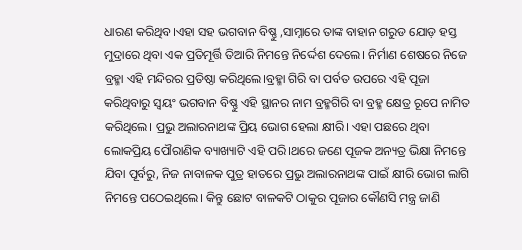ଧାରଣ କରିଥିବ।ଏହା ସହ ଭଗବାନ ବିଷ୍ଣୁ ,ସାମ୍ନାରେ ତାଙ୍କ ବାହାନ ଗରୁଡ ଯୋଡ଼ ହସ୍ତ ମୁଦ୍ରାରେ ଥିବା ଏକ ପ୍ରତିମୂର୍ତ୍ତି ତିଆରି ନିମନ୍ତେ ନିର୍ଦ୍ଦେଶ ଦେଲେ। ନିର୍ମାଣ ଶେଷରେ ନିଜେ ବ୍ରହ୍ମା ଏହି ମନ୍ଦିରର ପ୍ରତିଷ୍ଠା କରିଥିଲେ।ବ୍ରହ୍ମା ଗିରି ବା ପର୍ବତ ଉପରେ ଏହି ପୂଜା କରିଥିବାରୁ ସ୍ୱୟଂ ଭଗବାନ ବିଷ୍ଣୁ ଏହି ସ୍ଥାନର ନାମ ବ୍ରହ୍ମଗିରି ବା ବ୍ରହ୍ମ କ୍ଷେତ୍ର ରୂପେ ନାମିତ କରିଥିଲେ। ପ୍ରଭୁ ଅଲାରନାଥଙ୍କ ପ୍ରିୟ ଭୋଗ ହେଲା କ୍ଷୀରି। ଏହା ପଛରେ ଥିବା ଲୋକପ୍ରିୟ ପୌରାଣିକ ବ୍ୟାଖ୍ୟାଟି ଏହି ପରି।ଥରେ ଜଣେ ପୂଜକ ଅନ୍ୟତ୍ର ଭିକ୍ଷା ନିମନ୍ତେ ଯିବା ପୂର୍ବରୁ, ନିଜ ନାବାଳକ ପୁତ୍ର ହାତରେ ପ୍ରଭୁ ଅଲାରନାଥଙ୍କ ପାଇଁ କ୍ଷୀରି ଭୋଗ ଲାଗି ନିମନ୍ତେ ପଠେଇଥିଲେ। କିନ୍ତୁ ଛୋଟ ବାଳକଟି ଠାକୁର ପୂଜାର କୌଣସି ମନ୍ତ୍ର ଜାଣି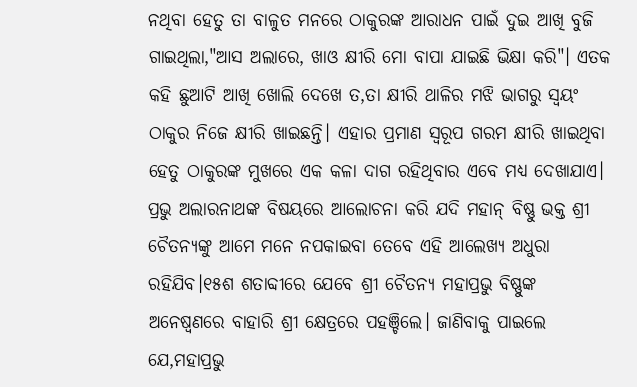ନଥିବା ହେତୁ ତା ବାଳୁତ ମନରେ ଠାକୁରଙ୍କ ଆରାଧନ ପାଇଁ ଦୁଇ ଆଖି ବୁଜି ଗାଇଥିଲା,"ଆସ ଅଲାରେ, ଖାଓ କ୍ଷୀରି ମୋ ବାପା ଯାଇଛି ଭିକ୍ଷା କରି"। ଏତକ କହି ଛୁଆଟି ଆଖି ଖୋଲି ଦେଖେ ତ,ତା କ୍ଷୀରି ଥାଳିର ମଝି ଭାଗରୁ ସ୍ୱୟଂ ଠାକୁର ନିଜେ କ୍ଷୀରି ଖାଇଛନ୍ତି। ଏହାର ପ୍ରମାଣ ସ୍ବରୂପ ଗରମ କ୍ଷୀରି ଖାଇଥିବା ହେତୁ ଠାକୁରଙ୍କ ମୁଖରେ ଏକ କଳା ଦାଗ ରହିଥିବାର ଏବେ ମଧ୍ୟ ଦେଖାଯାଏ। ପ୍ରଭୁ ଅଲାରନାଥଙ୍କ ବିଷୟରେ ଆଲୋଚନା କରି ଯଦି ମହାନ୍ ବିଷ୍ଣୁ ଭକ୍ତ ଶ୍ରୀ ଚୈତନ୍ୟଙ୍କୁ ଆମେ ମନେ ନପକାଇବା ତେବେ ଏହି ଆଲେଖ୍ୟ ଅଧୁରା ରହିଯିବ।୧୫ଶ ଶତାବ୍ଦୀରେ ଯେବେ ଶ୍ରୀ ଚୈତନ୍ୟ ମହାପ୍ରଭୁ ବିଷ୍ଣୁଙ୍କ ଅନେଷ୍ୱଣରେ ବାହାରି ଶ୍ରୀ କ୍ଷେତ୍ରରେ ପହଞ୍ଚିଲେ। ଜାଣିବାକୁ ପାଇଲେ ଯେ,ମହାପ୍ରଭୁ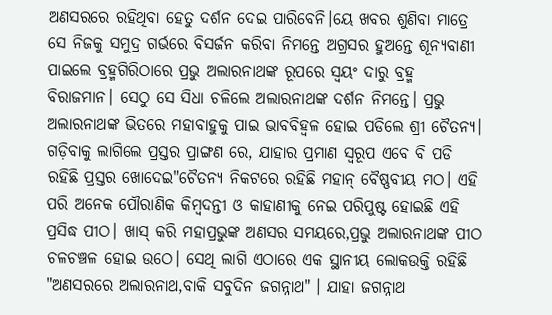ଅଣସରରେ ରହିଥିବା ହେତୁ ଦର୍ଶନ ଦେଇ ପାରିବେନି।ୟେ ଖବର ଶୁଣିବା ମାତ୍ରେ ସେ ନିଜକୁ ସମୁଦ୍ର ଗର୍ଭରେ ବିସର୍ଜନ କରିବା ନିମନ୍ତେ ଅଗ୍ରସର ହୁଅନ୍ତେ ଶୂନ୍ୟବାଣୀ ପାଇଲେ ବ୍ରହ୍ମଗିରିଠାରେ ପ୍ରଭୁ ଅଲାରନାଥଙ୍କ ରୂପରେ ସ୍ୱୟଂ ଦାରୁ ବ୍ରହ୍ମ ବିରାଜମାନ। ସେଠୁ ସେ ସିଧା ଚଳିଲେ ଅଲାରନାଥଙ୍କ ଦର୍ଶନ ନିମନ୍ତେ। ପ୍ରଭୁ ଅଲାରନାଥଙ୍କ ଭିତରେ ମହାବାହୁକୁ ପାଇ ଭାବବିହ୍ୱଳ ହୋଇ ପଡିଲେ ଶ୍ରୀ ଚୈତନ୍ୟ। ଗଡ଼ିବାକୁ ଲାଗିଲେ ପ୍ରସ୍ତର ପ୍ରାଙ୍ଗଣ ରେ, ଯାହାର ପ୍ରମାଣ ସ୍ବରୂପ ଏବେ ବି ପଡି ରହିଛି ପ୍ରସ୍ତର ଖୋଦେଇ"ଚୈତନ୍ୟ ନିକଟରେ ରହିଛି ମହାନ୍ ବୈଷ୍ଣବୀୟ ମଠ। ଏହି ପରି ଅନେକ ପୌରାଣିକ କିମ୍ବଦନ୍ତୀ ଓ କାହାଣୀକୁ ନେଇ ପରିପୁଷ୍ଟ ହୋଇଛି ଏହି ପ୍ରସିଦ୍ଧ ପୀଠ। ଖାସ୍ କରି ମହାପ୍ରଭୁଙ୍କ ଅଣସର ସମୟରେ,ପ୍ରଭୁ ଅଲାରନାଥଙ୍କ ପୀଠ ଚଳଚଞ୍ଚଳ ହୋଇ ଉଠେ। ସେଥି ଲାଗି ଏଠାରେ ଏକ ସ୍ଥାନୀୟ ଲୋକଉକ୍ତି ରହିଛି "ଅଣସରରେ ଅଲାରନାଥ,ବାକି ସବୁଦିନ ଜଗନ୍ନାଥ" । ଯାହା ଜଗନ୍ନାଥ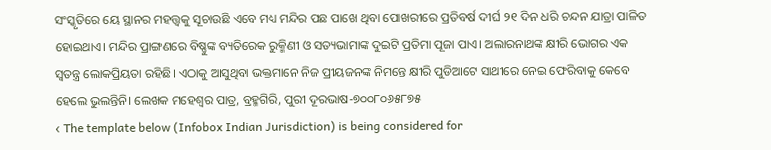ସଂସ୍କୃତିରେ ୟେ ସ୍ଥାନର ମହତ୍ତ୍ୱକୁ ସୂଚାଉଛି ଏବେ ମଧ୍ୟ ମନ୍ଦିର ପଛ ପାଖେ ଥିବା ପୋଖରୀରେ ପ୍ରତିବର୍ଷ ଦୀର୍ଘ ୨୧ ଦିନ ଧରି ଚନ୍ଦନ ଯାତ୍ରା ପାଳିତ ହୋଇଥାଏ। ମନ୍ଦିର ପ୍ରାଙ୍ଗଣରେ ବିଷ୍ଣୁଙ୍କ ବ୍ୟତିରେକ ରୁକ୍ମିଣୀ ଓ ସତ୍ୟଭାମାଙ୍କ ଦୁଇଟି ପ୍ରତିମା ପୂଜା ପାଏ। ଅଲାରନାଥଙ୍କ କ୍ଷୀରି ଭୋଗର ଏକ ସ୍ବତନ୍ତ୍ର ଲୋକପ୍ରିୟତା ରହିଛି। ଏଠାକୁ ଆସୁଥିବା ଭକ୍ତମାନେ ନିଜ ପ୍ରୀୟଜନଙ୍କ ନିମନ୍ତେ କ୍ଷୀରି ପୁଡିଆଟେ ସାଥୀରେ ନେଇ ଫେରିବାକୁ କେବେ ହେଲେ ଭୁଲନ୍ତିନି। ଲେଖକ ମହେଶ୍ୱର ପାତ୍ର, ବ୍ରହ୍ମଗିରି, ପୁରୀ ଦୂରଭାଷ-୭୦୦୮୦୬୫୮୭୫
‹ The template below (Infobox Indian Jurisdiction) is being considered for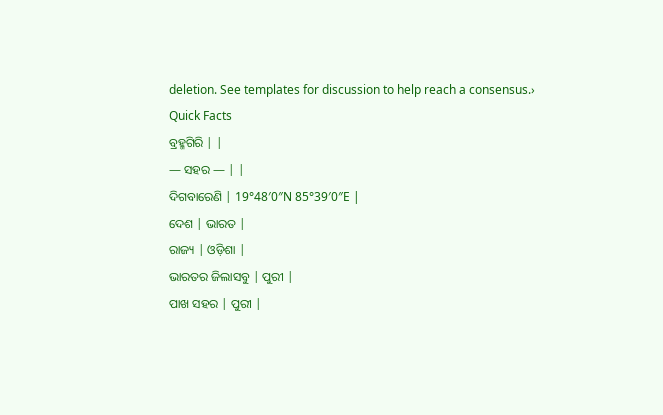deletion. See templates for discussion to help reach a consensus.›
Quick Facts
ବ୍ରହ୍ମଗିରି | |
— ସହର — | |
ଦିଗବାରେଣି | 19°48′0″N 85°39′0″E |
ଦେଶ | ଭାରତ |
ରାଜ୍ୟ | ଓଡ଼ିଶା |
ଭାରତର ଜିଲାସବୁ | ପୁରୀ |
ପାଖ ସହର | ପୁରୀ |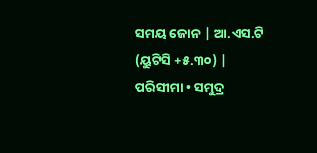ସମୟ ଜୋନ | ଆ.ଏସ.ଟି (ୟୁଟିସି +୫.୩୦) |
ପରିସୀମା • ସମୁଦ୍ର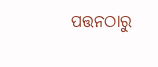ପତ୍ତନଠାରୁ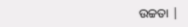ଉଚ୍ଚତା |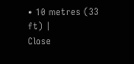• 10 metres (33 ft) |
Close